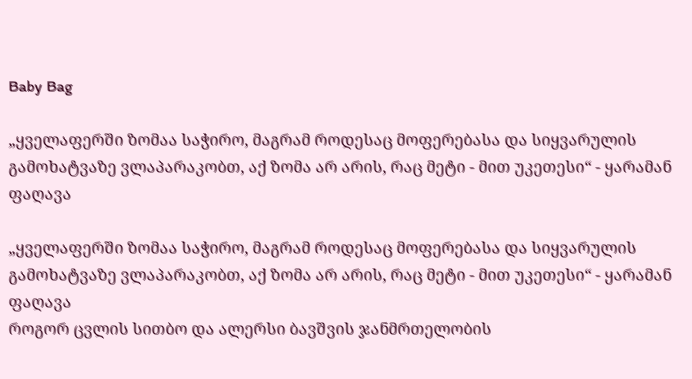Baby Bag

„ყველაფერში ზომაა საჭირო, მაგრამ როდესაც მოფერებასა და სიყვარულის გამოხატვაზე ვლაპარაკობთ, აქ ზომა არ არის, რაც მეტი - მით უკეთესი“ - ყარამან ფაღავა

„ყველაფერში ზომაა საჭირო, მაგრამ როდესაც მოფერებასა და სიყვარულის გამოხატვაზე ვლაპარაკობთ, აქ ზომა არ არის, რაც მეტი - მით უკეთესი“ - ყარამან ფაღავა
როგორ ცვლის სითბო და ალერსი ბავშვის ჯანმრთელობის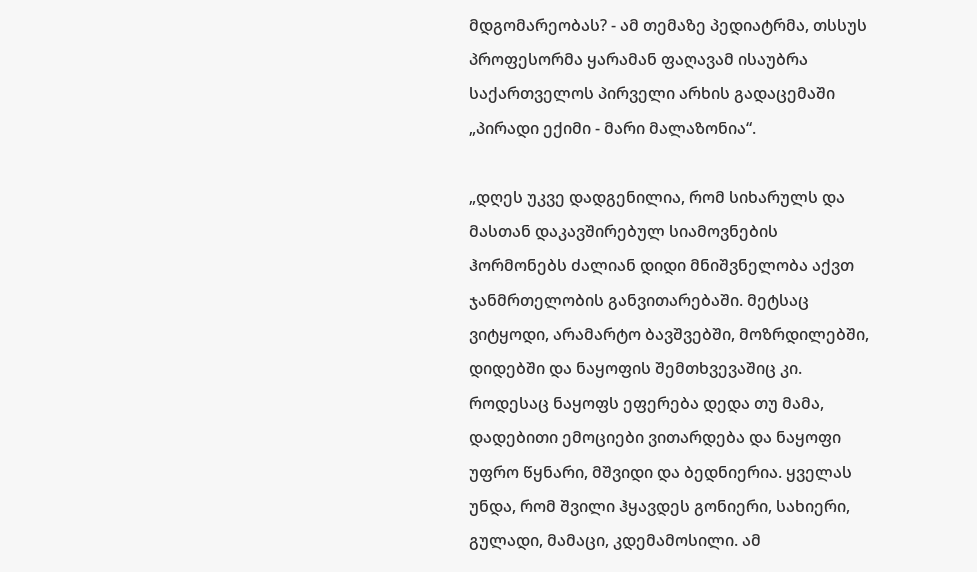მდგომარეობას? - ამ თემაზე პედიატრმა, თსსუს პროფესორმა ყარამან ფაღავამ ისაუბრა საქართველოს პირველი არხის გადაცემაში „პირადი ექიმი - მარი მალაზონია“.

„დღეს უკვე დადგენილია, რომ სიხარულს და მასთან დაკავშირებულ სიამოვნების ჰორმონებს ძალიან დიდი მნიშვნელობა აქვთ ჯანმრთელობის განვითარებაში. მეტსაც ვიტყოდი, არამარტო ბავშვებში, მოზრდილებში, დიდებში და ნაყოფის შემთხვევაშიც კი. როდესაც ნაყოფს ეფერება დედა თუ მამა, დადებითი ემოციები ვითარდება და ნაყოფი უფრო წყნარი, მშვიდი და ბედნიერია. ყველას უნდა, რომ შვილი ჰყავდეს გონიერი, სახიერი, გულადი, მამაცი, კდემამოსილი. ამ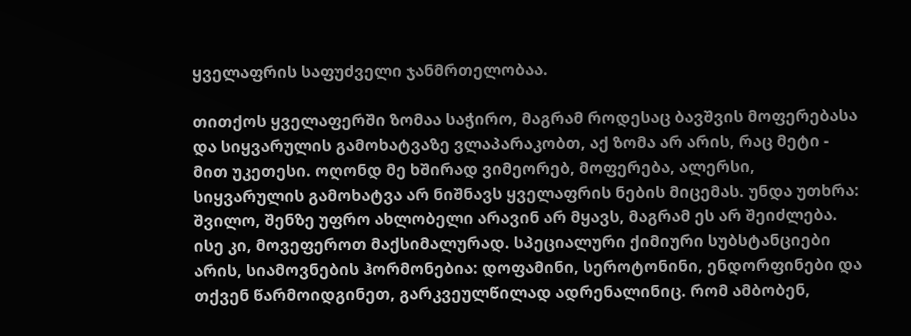ყველაფრის საფუძველი ჯანმრთელობაა.

თითქოს ყველაფერში ზომაა საჭირო, მაგრამ როდესაც ბავშვის მოფერებასა და სიყვარულის გამოხატვაზე ვლაპარაკობთ, აქ ზომა არ არის, რაც მეტი - მით უკეთესი. ოღონდ მე ხშირად ვიმეორებ, მოფერება, ალერსი, სიყვარულის გამოხატვა არ ნიშნავს ყველაფრის ნების მიცემას. უნდა უთხრა: შვილო, შენზე უფრო ახლობელი არავინ არ მყავს, მაგრამ ეს არ შეიძლება. ისე კი, მოვეფეროთ მაქსიმალურად. სპეციალური ქიმიური სუბსტანციები არის, სიამოვნების ჰორმონებია: დოფამინი, სეროტონინი, ენდორფინები და თქვენ წარმოიდგინეთ, გარკვეულწილად ადრენალინიც. რომ ამბობენ,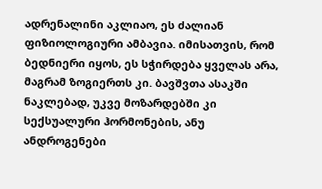ადრენალინი აკლიაო, ეს ძალიან ფიზიოლოგიური ამბავია. იმისათვის, რომ ბედნიერი იყოს, ეს სჭირდება ყველას არა, მაგრამ ზოგიერთს კი. ბავშვთა ასაკში ნაკლებად, უკვე მოზარდებში კი სექსუალური ჰორმონების, ანუ ანდროგენები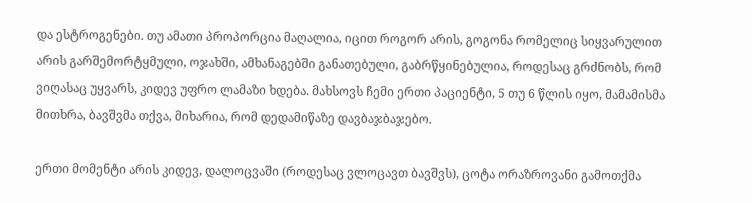და ესტროგენები. თუ ამათი პროპორცია მაღალია, იცით როგორ არის, გოგონა რომელიც სიყვარულით არის გარშემორტყმული, ოჯახში, ამხანაგებში განათებული, გაბრწყინებულია, როდესაც გრძნობს, რომ ვიღასაც უყვარს, კიდევ უფრო ლამაზი ხდება. მახსოვს ჩემი ერთი პაციენტი, 5 თუ 6 წლის იყო, მამამისმა მითხრა, ბავშვმა თქვა, მიხარია, რომ დედამიწაზე დავბაჯბაჯებო.

ერთი მომენტი არის კიდევ, დალოცვაში (როდესაც ვლოცავთ ბავშვს), ცოტა ორაზროვანი გამოთქმა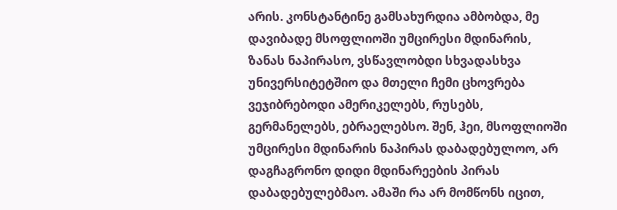არის. კონსტანტინე გამსახურდია ამბობდა, მე დავიბადე მსოფლიოში უმცირესი მდინარის, ზანას ნაპირასო, ვსწავლობდი სხვადასხვა უნივერსიტეტშიო და მთელი ჩემი ცხოვრება ვეჯიბრებოდი ამერიკელებს, რუსებს, გერმანელებს, ებრაელებსო. შენ, ჰეი, მსოფლიოში უმცირესი მდინარის ნაპირას დაბადებულოო, არ დაგჩაგრონო დიდი მდინარეების პირას დაბადებულებმაო. ამაში რა არ მომწონს იცით,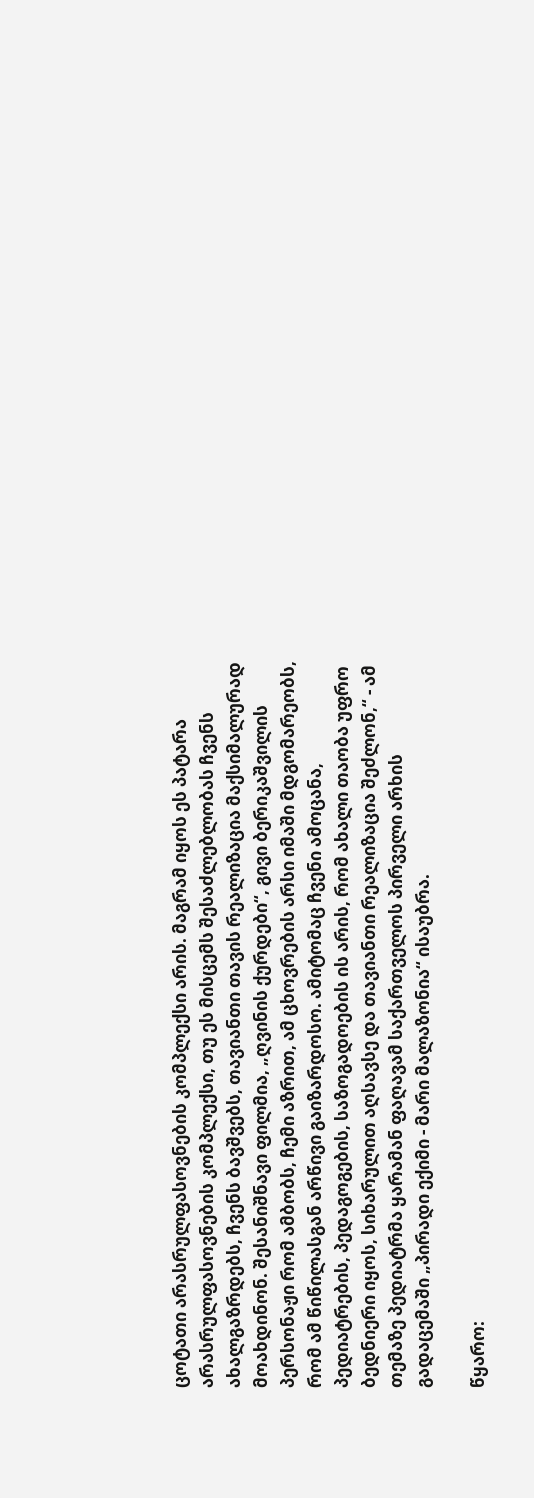ცოტათი არასრულფასოვნების კომპლექსი არის. მაგრამ იყოს ეს პატარა არასრულფასოვნების კომპლექსი, თუ ეს მისცემს შესაძლებლობას ჩვენს ახალგაზრდებს, ჩვენს ბავშვებს, თავიანთი თავის რეალიზაცია მაქსიმალურად მოახდინონ. შესანიშნავი ფილმია, „ღვინის ქურდები“, გივი ბერიკაშვილის პერსონაჟი რომ ამბობს, ჩემი აზრით, ამ ცხოვრების არსი იმაში მდგომარეობს, რომ ამ წიწილასგან არწივი გაიზარდოსო. ამიტომაც ჩვენი ამოცანა, პედიატრების, პედაგოგების, საზოგადოების ის არის, რომ ახალი თაობა უფრო ბედნიერი იყოს, სიხარულით აღსავსე და თავიანთი რეალიზაცია შეძლონ,“ - ამ თემაზე პედიატრმა ყარამან ფაღავამ საქართველოს პირველი არხის გადაცემაში „პირადი ექიმი - მარი მალაზონია“ ისაუბრა.

წყარო: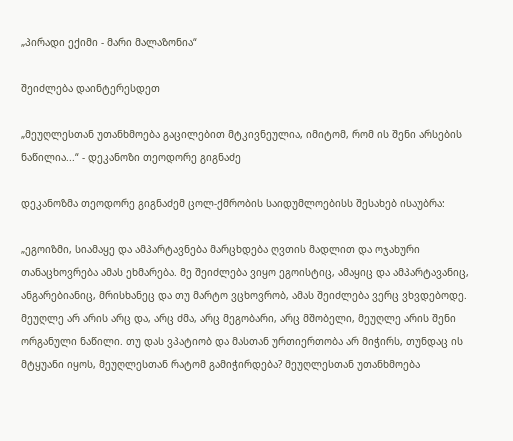„პირადი ექიმი - მარი მალაზონია“

შეიძლება დაინტერესდეთ

„მეუღლესთან უთანხმოება გაცილებით მტკივნეულია, იმიტომ, რომ ის შენი არსების ნაწილია...“ - დეკანოზი თეოდორე გიგნაძე

დეკანოზმა თეოდორე გიგნაძემ ცოლ-ქმრობის საიდუმლოებისს შესახებ ისაუბრა:

„ეგოიზმი, სიამაყე და ამპარტავნება მარცხდება ღვთის მადლით და ოჯახური თანაცხოვრება ამას ეხმარება. მე შეიძლება ვიყო ეგოისტიც, ამაყიც და ამპარტავანიც, ანგარებიანიც, მრისხანეც და თუ მარტო ვცხოვრობ, ამას შეიძლება ვერც ვხვდებოდე. მეუღლე არ არის არც და, არც ძმა, არც მეგობარი, არც მშობელი, მეუღლე არის შენი ორგანული ნაწილი. თუ დას ვპატიობ და მასთან ურთიერთობა არ მიჭირს, თუნდაც ის მტყუანი იყოს, მეუღლესთან რატომ გამიჭირდება? მეუღლესთან უთანხმოება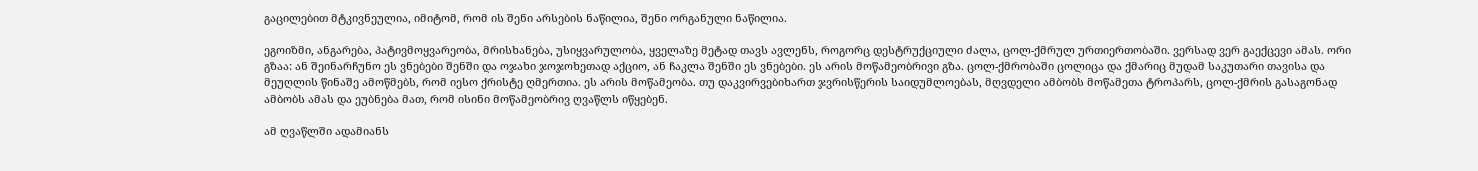გაცილებით მტკივნეულია, იმიტომ, რომ ის შენი არსების ნაწილია, შენი ორგანული ნაწილია.

ეგოიზმი, ანგარება, პატივმოყვარეობა, მრისხანება, უსიყვარულობა, ყველაზე მეტად თავს ავლენს, როგორც დესტრუქციული ძალა, ცოლ-ქმრულ ურთიერთობაში. ვერსად ვერ გაექცევი ამას. ორი გზაა: ან შეინარჩუნო ეს ვნებები შენში და ოჯახი ჯოჯოხეთად აქციო, ან ჩაკლა შენში ეს ვნებები. ეს არის მოწამეობრივი გზა. ცოლ-ქმრობაში ცოლიცა და ქმარიც მუდამ საკუთარი თავისა და მეუღლის წინაშე ამოწმებს, რომ იესო ქრისტე ღმერთია. ეს არის მოწამეობა. თუ დაკვირვებიხართ ჯვრისწერის საიდუმლოებას, მღვდელი ამბობს მოწამეთა ტროპარს, ცოლ-ქმრის გასაგონად ამბობს ამას და ეუბნება მათ, რომ ისინი მოწამეობრივ ღვაწლს იწყებენ.

ამ ღვაწლში ადამიანს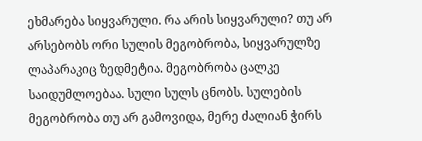ეხმარება სიყვარული. რა არის სიყვარული? თუ არ არსებობს ორი სულის მეგობრობა, სიყვარულზე ლაპარაკიც ზედმეტია. მეგობრობა ცალკე საიდუმლოებაა. სული სულს ცნობს. სულების მეგობრობა თუ არ გამოვიდა, მერე ძალიან ჭირს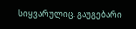სიყვარულიც. გაუგებარი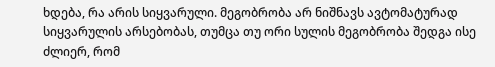ხდება, რა არის სიყვარული. მეგობრობა არ ნიშნავს ავტომატურად სიყვარულის არსებობას, თუმცა თუ ორი სულის მეგობრობა შედგა ისე ძლიერ, რომ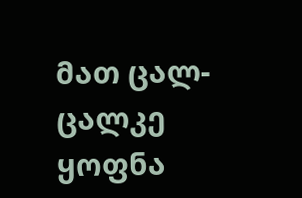მათ ცალ-ცალკე ყოფნა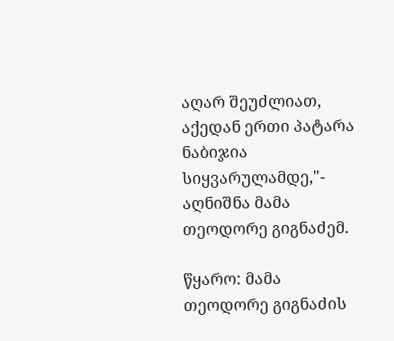აღარ შეუძლიათ, აქედან ერთი პატარა ნაბიჯია სიყვარულამდე,"- აღნიშნა მამა თეოდორე გიგნაძემ.

წყარო: მამა თეოდორე გიგნაძის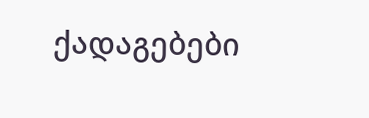ქადაგებები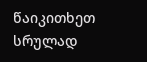წაიკითხეთ სრულად